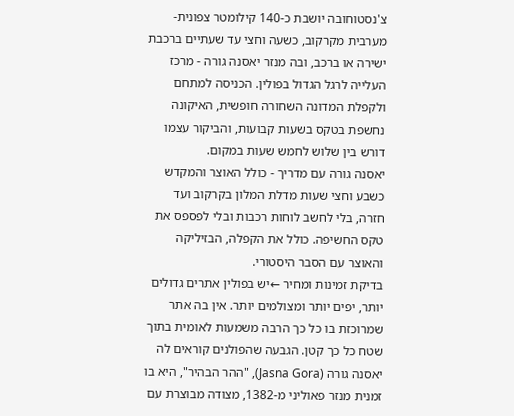צ'נסטוחובה יושבת כ-140 קילומטר צפונית-מערבית מקרקוב, כשעה וחצי עד שעתיים ברכבת ישירה או ברכב, ובה מנזר יאסנה גורה - מרכז העלייה לרגל הגדול בפולין. הכניסה למתחם ולקפלת המדונה השחורה חופשית, האיקונה נחשפת בטקס בשעות קבועות, והביקור עצמו דורש בין שלוש לחמש שעות במקום.
יאסנה גורה עם מדריך - כולל האוצר והמקדש
כשבע וחצי שעות מדלת המלון בקרקוב ועד חזרה, בלי לחשב לוחות רכבות ובלי לפספס את טקס החשיפה. כולל את הקפלה, הבזיליקה והאוצר עם הסבר היסטורי.
בדיקת זמינות ומחיר ←יש בפולין אתרים גדולים יותר, יפים יותר ומצולמים יותר. אין בה אתר שמרוכזת בו כל כך הרבה משמעות לאומית בתוך שטח כל כך קטן. הגבעה שהפולנים קוראים לה יאסנה גורה (Jasna Gora), "ההר הבהיר", היא בו זמנית מנזר פאוליני מ-1382, מצודה מבוצרת עם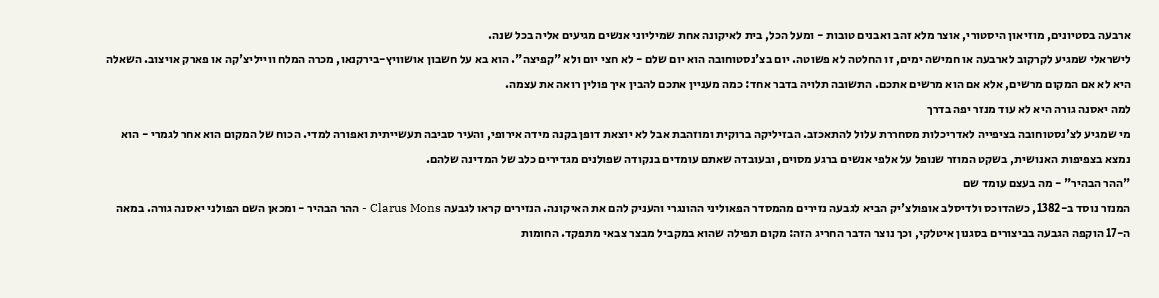ארבעה בסטיונים, מוזיאון היסטורי, אוצר מלא זהב ואבנים טובות - ומעל הכל, בית לאיקונה אחת שמיליוני אנשים מגיעים אליה בכל שנה.
לישראלי שמגיע לקרקוב לארבעה או חמישה ימים, זו החלטה לא פשוטה. יום בצ'נסטוחובה הוא יום שלם - לא חצי יום ולא "קפיצה". הוא בא על חשבון אושוויץ-בירקנאו, מכרה המלח ווייליצ'קה או פארק אויצוב. השאלה היא לא אם המקום מרשים, אלא אם הוא מרשים אתכם. התשובה תלויה בדבר אחד: כמה מעניין אתכם להבין איך פולין רואה את עצמה.
למה יאסנה גורה היא לא עוד מנזר יפה בדרך
מי שמגיע לצ'נסטוחובה בציפייה לאדריכלות מסחררת עלול להתאכזב. הבזיליקה ברוקית ומוזהבת אבל לא יוצאת דופן בקנה מידה אירופי, והעיר סביבה תעשייתית ואפורה למדי. הכוח של המקום הוא אחר לגמרי - הוא נמצא בצפיפות האנושית, בשקט המוזר שנופל על אלפי אנשים ברגע מסוים, ובעובדה שאתם עומדים בנקודה שפולנים מגדירים כלב של המדינה שלהם.
"ההר הבהיר" - מה בעצם עומד שם
המנזר נוסד ב-1382, כשהדוכס ולדיסלב אופולצ'יק הביא לגבעה נזירים מהמסדר הפאוליני ההונגרי והעניק להם את האיקונה. הנזירים קראו לגבעה Clarus Mons - ההר הבהיר - ומכאן השם הפולני יאסנה גורה. במאה ה-17 הוקפה הגבעה בביצורים בסגנון איטלקי, וכך נוצר הדבר החריג הזה: מקום תפילה שהוא במקביל מבצר צבאי מתפקד. החומות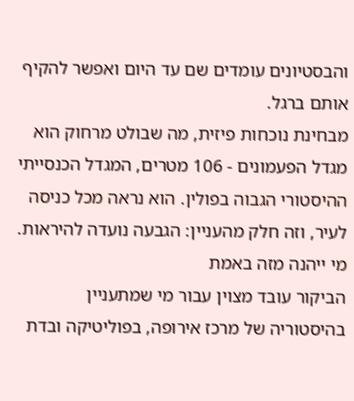והבסטיונים עומדים שם עד היום ואפשר להקיף אותם ברגל.
מבחינת נוכחות פיזית, מה שבולט מרחוק הוא מגדל הפעמונים - 106 מטרים, המגדל הכנסייתי ההיסטורי הגבוה בפולין. הוא נראה מכל כניסה לעיר, וזה חלק מהעניין: הגבעה נועדה להיראות.
מי ייהנה מזה באמת
הביקור עובד מצוין עבור מי שמתעניין בהיסטוריה של מרכז אירופה, בפוליטיקה ובדת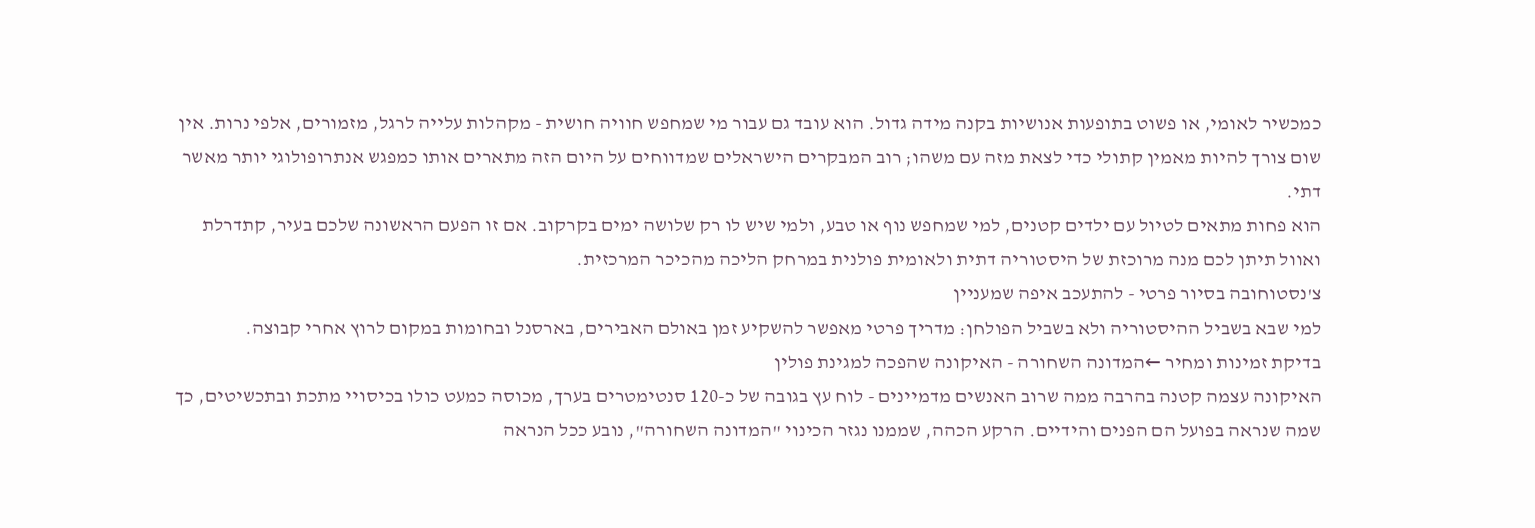כמכשיר לאומי, או פשוט בתופעות אנושיות בקנה מידה גדול. הוא עובד גם עבור מי שמחפש חוויה חושית - מקהלות עלייה לרגל, מזמורים, אלפי נרות. אין שום צורך להיות מאמין קתולי כדי לצאת מזה עם משהו; רוב המבקרים הישראלים שמדווחים על היום הזה מתארים אותו כמפגש אנתרופולוגי יותר מאשר דתי.
הוא פחות מתאים לטיול עם ילדים קטנים, למי שמחפש נוף או טבע, ולמי שיש לו רק שלושה ימים בקרקוב. אם זו הפעם הראשונה שלכם בעיר, קתדרלת ואוול תיתן לכם מנה מרוכזת של היסטוריה דתית ולאומית פולנית במרחק הליכה מהכיכר המרכזית.
צ'נסטוחובה בסיור פרטי - להתעכב איפה שמעניין
למי שבא בשביל ההיסטוריה ולא בשביל הפולחן: מדריך פרטי מאפשר להשקיע זמן באולם האבירים, בארסנל ובחומות במקום לרוץ אחרי קבוצה.
בדיקת זמינות ומחיר ←המדונה השחורה - האיקונה שהפכה למגינת פולין
האיקונה עצמה קטנה בהרבה ממה שרוב האנשים מדמיינים - לוח עץ בגובה של כ-120 סנטימטרים בערך, מכוסה כמעט כולו בכיסויי מתכת ובתכשיטים, כך שמה שנראה בפועל הם הפנים והידיים. הרקע הכהה, שממנו נגזר הכינוי "המדונה השחורה", נובע ככל הנראה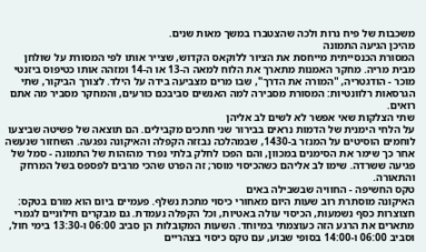משכבות של פיח נרות ולכה שהצטברו במשך מאות שנים.
מהיכן הגיעה התמונה
המסורת הכנסייתית מייחסת את הציור ללוקאס הקדוש, שצייר אותו לפי המסורת על שולחן מבית מריה. מחקר האמנות מתארך את הלוח למאה ה-13 או ה-14 ומזהה אותו כטיפוס ביזנטי מוכר - הודגטריה, "המורה את הדרך", שבו מרים מצביעה בידה על הילד. לצורך הביקור, שתי הגרסאות רלוונטיות: המסורת מסבירה למה האנשים סביבכם כורעים, והמחקר מסביר מה אתם רואים.
שתי הצלקות שאי אפשר לא לשים לב אליהן
על הלחי הימנית של הדמות נראים בבירור שני חתכים מקבילים. הם תוצאה של פשיטה שביצעו לוחמים הוסיטים על המנזר ב-1430, שבמהלכה נבזזה הקפלה והאיקונה נפגעה. השחזור שנעשה אחר כך שימר את הסימנים במכוון, והם הפכו לחלק בלתי נפרד מהזהות של התמונה - סמל של פגיעה ששרדה. שימו לב אליהם כשהכיסוי מוסר; זה הפרט שהכי מרבים לפספס בשל המרחק והתאורה.
טקס החשיפה - החוויה שבשבילה באים
האיקונה מוסתרת רוב שעות היום מאחורי כיסוי מתכת נשלף. פעמיים ביום הוא מורם בטקס: חצוצרות כסף נשמעות, הכיסוי עולה באטיות, וכל הקפלה נעמדת. גם מבקרים חילוניים לגמרי מתארים את הרגע הזה כעוצמתי במיוחד. השעות המקובלות הן סביב 06:00 ו-13:30 בימי חול, וסביב 06:00 ו-14:00 בסופי שבוע, עם טקס כיסוי בצהריים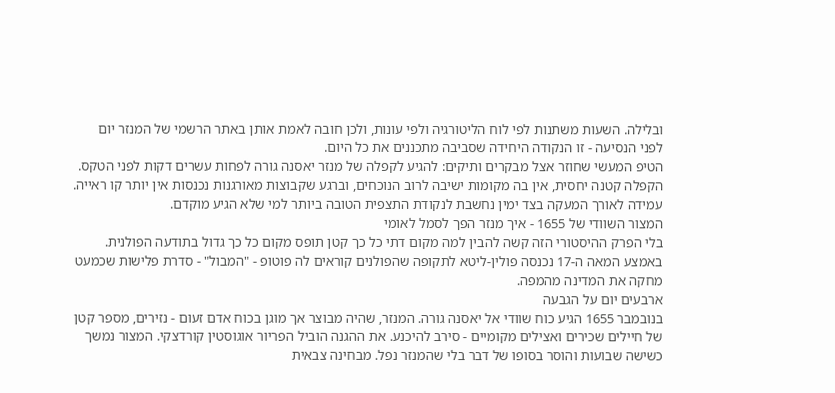ובלילה. השעות משתנות לפי לוח הליטורגיה ולפי עונות, ולכן חובה לאמת אותן באתר הרשמי של המנזר יום לפני הנסיעה - זו הנקודה היחידה שסביבה מתכננים את כל היום.
הטיפ המעשי שחוזר אצל מבקרים ותיקים: להגיע לקפלה של מנזר יאסנה גורה לפחות עשרים דקות לפני הטקס. הקפלה קטנה יחסית, אין בה מקומות ישיבה לרוב הנוכחים, וברגע שקבוצות מאורגנות נכנסות אין יותר קו ראייה. עמידה לאורך המעקה בצד ימין נחשבת לנקודת התצפית הטובה ביותר למי שלא הגיע מוקדם.
המצור השוודי של 1655 - איך מנזר הפך לסמל לאומי
בלי הפרק ההיסטורי הזה קשה להבין למה מקום דתי כל כך קטן תופס מקום כל כך גדול בתודעה הפולנית. באמצע המאה ה-17 נכנסה פולין-ליטא לתקופה שהפולנים קוראים לה פוטופ - "המבול" - סדרת פלישות שכמעט מחקה את המדינה מהמפה.
ארבעים יום על הגבעה
בנובמבר 1655 הגיע כוח שוודי אל יאסנה גורה. המנזר, שהיה מבוצר אך מוגן בכוח אדם זעום - נזירים, מספר קטן של חיילים שכירים ואצילים מקומיים - סירב להיכנע. את ההגנה הוביל הפריור אוגוסטין קורדצקי. המצור נמשך כשישה שבועות והוסר בסופו של דבר בלי שהמנזר נפל. מבחינה צבאית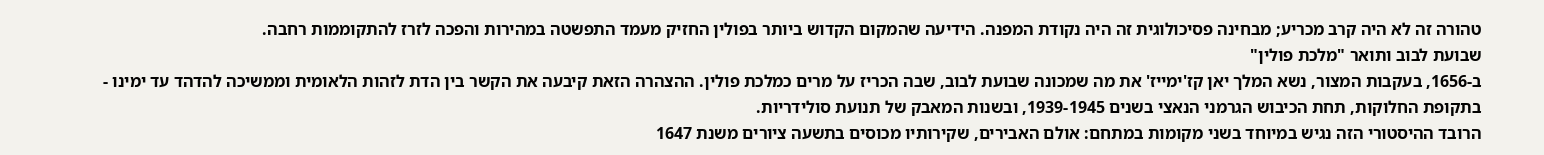טהורה זה לא היה קרב מכריע; מבחינה פסיכולוגית זה היה נקודת המפנה. הידיעה שהמקום הקדוש ביותר בפולין החזיק מעמד התפשטה במהירות והפכה לזרז להתקוממות רחבה.
שבועת לבוב ותואר "מלכת פולין"
ב-1656, בעקבות המצור, נשא המלך יאן קז'ימייז' את מה שמכונה שבועת לבוב, שבה הכריז על מרים כמלכת פולין. ההצהרה הזאת קיבעה את הקשר בין הדת לזהות הלאומית וממשיכה להדהד עד ימינו - בתקופת החלוקות, תחת הכיבוש הגרמני הנאצי בשנים 1939-1945, ובשנות המאבק של תנועת סולידריות.
הרובד ההיסטורי הזה נגיש במיוחד בשני מקומות במתחם: אולם האבירים, שקירותיו מכוסים בתשעה ציורים משנת 1647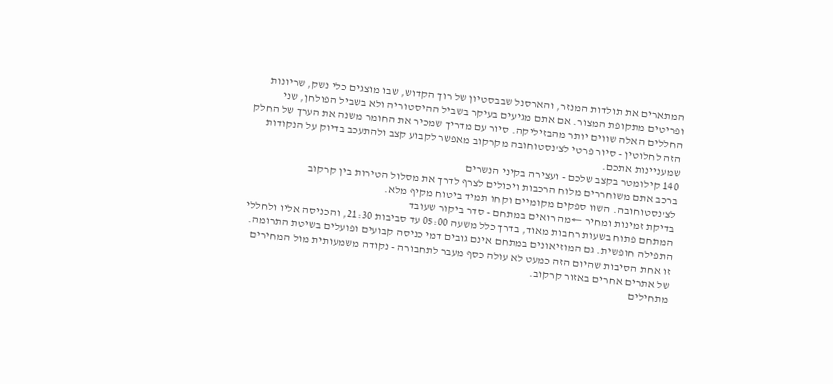המתארים את תולדות המנזר, והארסנל שבבסטיון של רוך הקדוש, שבו מוצגים כלי נשק, שריונות ופריטים מתקופת המצור. אם אתם מגיעים בעיקר בשביל ההיסטוריה ולא בשביל הפולחן, שני החללים האלה שווים יותר מהבזיליקה. סיור עם מדריך שמכיר את החומר משנה את הערך של החלק הזה לחלוטין - סיור פרטי לצ'נסטוחובה מקרקוב מאפשר לקבוע קצב ולהתעכב בדיוק על הנקודות שמעניינות אתכם.
140 קילומטר בקצב שלכם - ועצירה בקיני הנשרים
ברכב אתם משוחררים מלוח הרכבות ויכולים לצרף לדרך את מסלול הטירות בין קרקוב לצ'נסטוחובה. השוו ספקים מקומיים וקחו תמיד ביטוח מקיף מלא.
בדיקת זמינות ומחיר ←מה רואים במתחם - סדר ביקור שעובד
המתחם פתוח בשעות רחבות מאוד, בדרך כלל משעה 05:00 עד סביבות 21:30, והכניסה אליו ולחללי התפילה חופשית. גם המוזיאונים במתחם אינם גובים דמי כניסה קבועים ופועלים בשיטת התרומה. זו אחת הסיבות שהיום הזה כמעט לא עולה כסף מעבר לתחבורה - נקודה משמעותית מול המחירים של אתרים אחרים באזור קרקוב.
מתחילים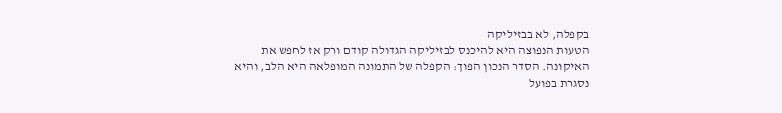בקפלה, לא בבזיליקה
הטעות הנפוצה היא להיכנס לבזיליקה הגדולה קודם ורק אז לחפש את האיקונה. הסדר הנכון הפוך: הקפלה של התמונה המופלאה היא הלב, והיא נסגרת בפועל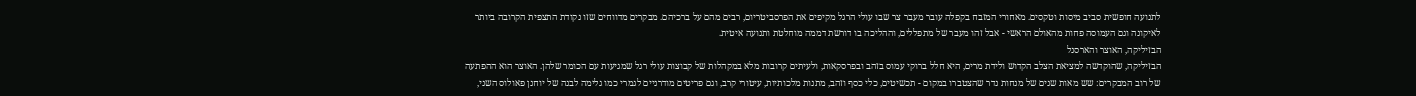לתנועה חופשית סביב מיסות וטקסים. מאחורי המזבח בקפלה עובר מעבר צר שבו עולי הרגל מקיפים את הפרסביטריום, רבים מהם על ברכיהם. מבקרים מדווחים שזו נקודת התצפית הקרובה ביותר לאיקונה וגם העמוסה פחות מהאולם הראשי - אבל זהו מעבר של מתפללים, וההליכה בו דורשת דממה מוחלטת ותנועה איטית.
הבזיליקה, האוצר והארסנל
הבזיליקה, שהוקדשה למציאת הצלב הקדוש ולידת מרים, היא חלל ברוקי עמוס בזהב ובפרסקאות, ולעיתים קרובות מלא במקהלות של קבוצות עולי רגל שמגיעות עם הכומר שלהן. האוצר הוא ההפתעה של רוב המבקרים: שש מאות שנים של מנחות נדר שהצטברו במקום - תכשיטים, כלי כסף וזהב, מתנות מלכותיות, עיטורי קרב, וגם פריטים מודרניים לגמרי כמו גלימה לבנה של יוחנן פאולוס השני,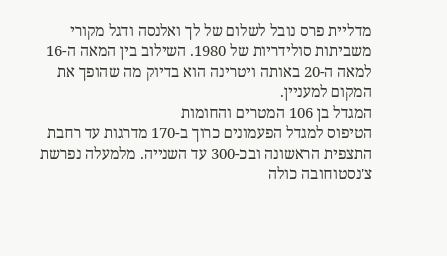מדליית פרס נובל לשלום של לך ואלנסה ודגל מקורי משביתות סולידריות של 1980. השילוב בין המאה ה-16 למאה ה-20 באותה ויטרינה הוא בדיוק מה שהופך את המקום למעניין.
המגדל בן 106 המטרים והחומות
הטיפוס למגדל הפעמונים כרוך ב-170 מדרגות עד רחבת התצפית הראשונה ובכ-300 עד השנייה. מלמעלה נפרשת צ'נסטוחובה כולה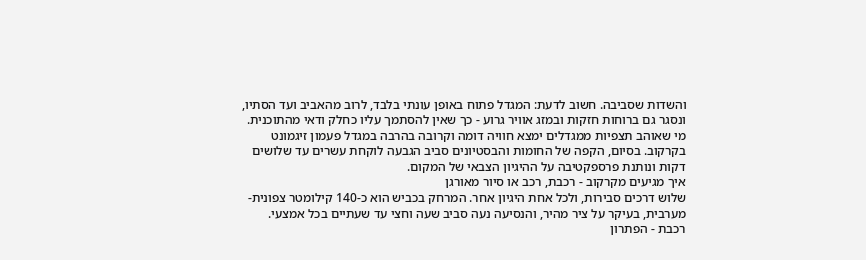והשדות שסביבה. חשוב לדעת: המגדל פתוח באופן עונתי בלבד, לרוב מהאביב ועד הסתיו, ונסגר גם ברוחות חזקות ובמזג אוויר גרוע - כך שאין להסתמך עליו כחלק ודאי מהתוכנית. מי שאוהב תצפיות ממגדלים ימצא חוויה דומה וקרובה בהרבה במגדל פעמון זיגמונט בקרקוב. בסיום, הקפה של החומות והבסטיונים סביב הגבעה לוקחת עשרים עד שלושים דקות ונותנת פרספקטיבה על ההיגיון הצבאי של המקום.
איך מגיעים מקרקוב - רכבת, רכב או סיור מאורגן
שלוש דרכים סבירות, ולכל אחת היגיון אחר. המרחק בכביש הוא כ-140 קילומטר צפונית-מערבית, בעיקר על ציר מהיר, והנסיעה נעה סביב שעה וחצי עד שעתיים בכל אמצעי.
רכבת - הפתרון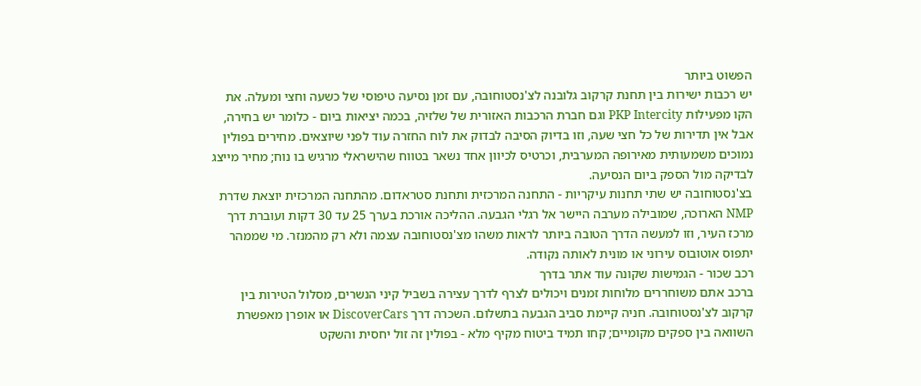הפשוט ביותר
יש רכבות ישירות בין תחנת קרקוב גלובנה לצ'נסטוחובה, עם זמן נסיעה טיפוסי של כשעה וחצי ומעלה. את הקו מפעילות PKP Intercity וגם חברת הרכבות האזורית של שלזיה, בכמה יציאות ביום - כלומר יש בחירה, אבל אין תדירות של כל חצי שעה, וזו בדיוק הסיבה לבדוק את לוח החזרה עוד לפני שיוצאים. מחירים בפולין נמוכים משמעותית מאירופה המערבית, וכרטיס לכיוון אחד נשאר בטווח שהישראלי מרגיש בו נוח; מחיר מייצג לבדיקה מול הספק ביום הנסיעה.
בצ'נסטוחובה יש שתי תחנות עיקריות - התחנה המרכזית ותחנת סטראדום. מהתחנה המרכזית יוצאת שדרת NMP הארוכה, שמובילה מערבה היישר אל רגלי הגבעה. ההליכה אורכת בערך 25 עד 30 דקות ועוברת דרך מרכז העיר, וזו למעשה הדרך הטובה ביותר לראות משהו מצ'נסטוחובה עצמה ולא רק מהמנזר. מי שממהר יתפוס אוטובוס עירוני או מונית לאותה נקודה.
רכב שכור - הגמישות שקונה עוד אתר בדרך
ברכב אתם משוחררים מלוחות זמנים ויכולים לצרף לדרך עצירה בשביל קיני הנשרים, מסלול הטירות בין קרקוב לצ'נסטוחובה. חניה קיימת סביב הגבעה בתשלום. השכרה דרך DiscoverCars או אופרן מאפשרת השוואה בין ספקים מקומיים; קחו תמיד ביטוח מקיף מלא - בפולין זה זול יחסית והשקט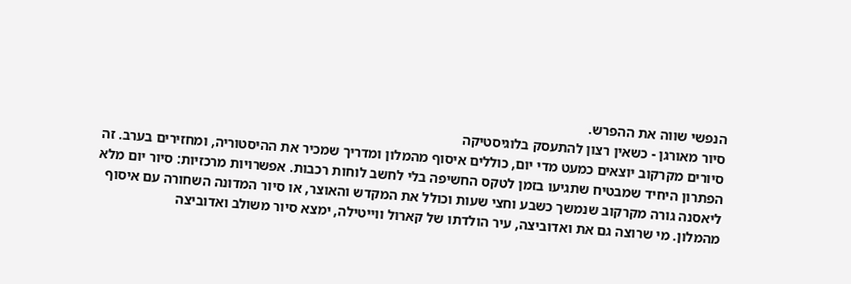הנפשי שווה את ההפרש.
סיור מאורגן - כשאין רצון להתעסק בלוגיסטיקה
סיורים מקרקוב יוצאים כמעט מדי יום, כוללים איסוף מהמלון ומדריך שמכיר את ההיסטוריה, ומחזירים בערב. זה הפתרון היחיד שמבטיח שתגיעו בזמן לטקס החשיפה בלי לחשב לוחות רכבות. אפשרויות מרכזיות: סיור יום מלא ליאסנה גורה מקרקוב שנמשך כשבע וחצי שעות וכולל את המקדש והאוצר, או סיור המדונה השחורה עם איסוף מהמלון. מי שרוצה גם את ואדוביצה, עיר הולדתו של קארול ווייטילה, ימצא סיור משולב ואדוביצה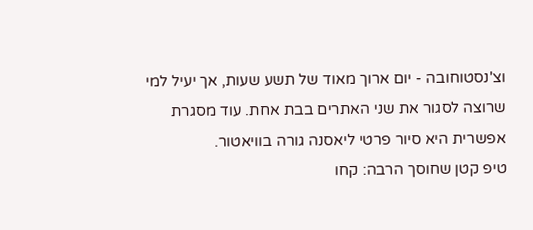וצ'נסטוחובה - יום ארוך מאוד של תשע שעות, אך יעיל למי שרוצה לסגור את שני האתרים בבת אחת. עוד מסגרת אפשרית היא סיור פרטי ליאסנה גורה בוויאטור.
טיפ קטן שחוסך הרבה: קחו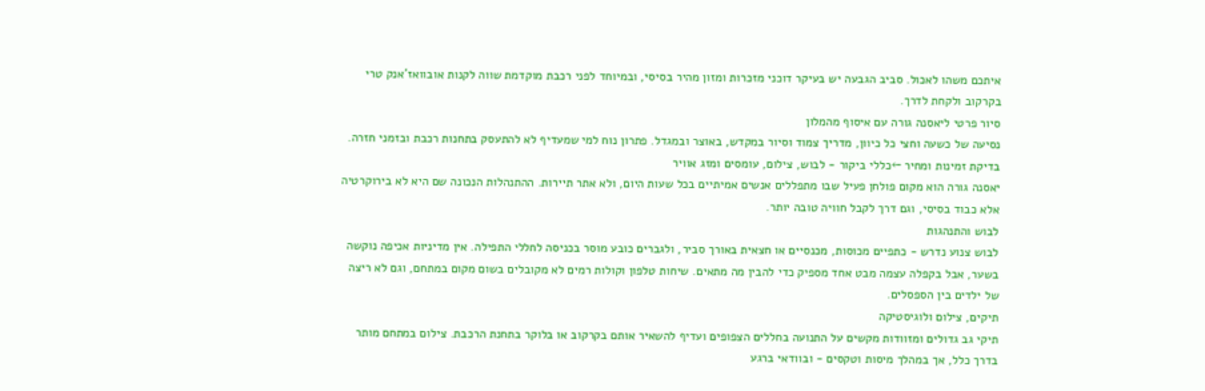איתכם משהו לאכול. סביב הגבעה יש בעיקר דוכני מזכרות ומזון מהיר בסיסי, ובמיוחד לפני רכבת מוקדמת שווה לקנות אובוואז'אנק טרי בקרקוב ולקחת לדרך.
סיור פרטי ליאסנה גורה עם איסוף מהמלון
נסיעה של כשעה וחצי כל כיוון, מדריך צמוד וסיור במקדש, באוצר ובמגדל. פתרון נוח למי שמעדיף לא להתעסק בתחנות רכבת ובזמני חזרה.
בדיקת זמינות ומחיר ←כללי ביקור - לבוש, צילום, עומסים ומזג אוויר
יאסנה גורה הוא מקום פולחן פעיל שבו מתפללים אנשים אמיתיים בכל שעות היום, ולא אתר תיירות. ההתנהלות הנכונה שם היא לא בירוקרטיה אלא כבוד בסיסי, וגם דרך לקבל חוויה טובה יותר.
לבוש והתנהגות
לבוש צנוע נדרש - כתפיים מכוסות, מכנסיים או חצאית באורך סביר, ולגברים כובע מוסר בכניסה לחללי התפילה. אין מדיניות אכיפה נוקשה בשער, אבל בקפלה עצמה מבט אחד מספיק כדי להבין מה מתאים. שיחות טלפון וקולות רמים לא מקובלים בשום מקום במתחם, וגם לא ריצה של ילדים בין הספסלים.
תיקים, צילום ולוגיסטיקה
תיקי גב גדולים ומזוודות מקשים על התנועה בחללים הצפופים ועדיף להשאיר אותם בקרקוב או בלוקר בתחנת הרכבת. צילום במתחם מותר בדרך כלל, אך במהלך מיסות וטקסים - ובוודאי ברגע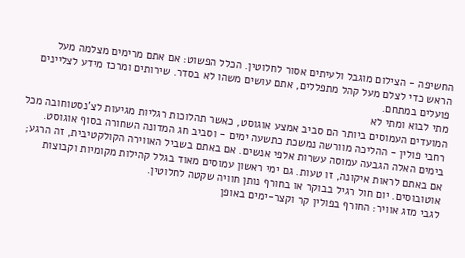החשיפה - הצילום מוגבל ולעיתים אסור לחלוטין. הכלל הפשוט: אם אתם מרימים מצלמה מעל הראש כדי לצלם מעל קהל מתפללים, אתם עושים משהו לא בסדר. שירותים ומרכז מידע לצליינים פועלים במתחם.
מתי לבוא ומתי לא
המועדים העמוסים ביותר הם סביב אמצע אוגוסט, כאשר תהלוכות רגליות מגיעות לצ'נסטוחובה מכל רחבי פולין - ההליכה מוורשה נמשכת כתשעה ימים - וסביב חג המדונה השחורה בסוף אוגוסט. בימים האלה הגבעה עמוסה עשרות אלפי אנשים. אם באתם בשביל האווירה הקולקטיבית, זה הרגע; אם באתם לראות איקונה, זו טעות. גם ימי ראשון עמוסים מאוד בגלל קהילות מקומיות וקבוצות אוטובוסים. יום חול רגיל בבוקר או בחורף נותן חוויה שקטה לחלוטין.
לגבי מזג אוויר: החורף בפולין קר וקצר-ימים באופן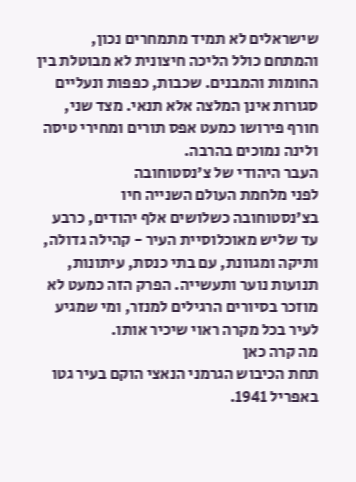שישראלים לא תמיד מתמחרים נכון, והמתחם כולל הליכה חיצונית לא מבוטלת בין החומות והמבנים. שכבות, כפפות ונעליים סגורות אינן המלצה אלא תנאי. מצד שני, חורף פירושו כמעט אפס תורים ומחירי טיסה ולינה נמוכים בהרבה.
העבר היהודי של צ'נסטוחובה
לפני מלחמת העולם השנייה חיו בצ'נסטוחובה כשלושים אלף יהודים, כרבע עד שליש מאוכלוסיית העיר - קהילה גדולה, ותיקה ומגוונת, עם בתי כנסת, עיתונות, תנועות נוער ותעשייה. הפרק הזה כמעט לא מוזכר בסיורים הרגילים למנזר, ומי שמגיע לעיר בכל מקרה ראוי שיכיר אותו.
מה קרה כאן
תחת הכיבוש הגרמני הנאצי הוקם בעיר גטו באפריל 1941.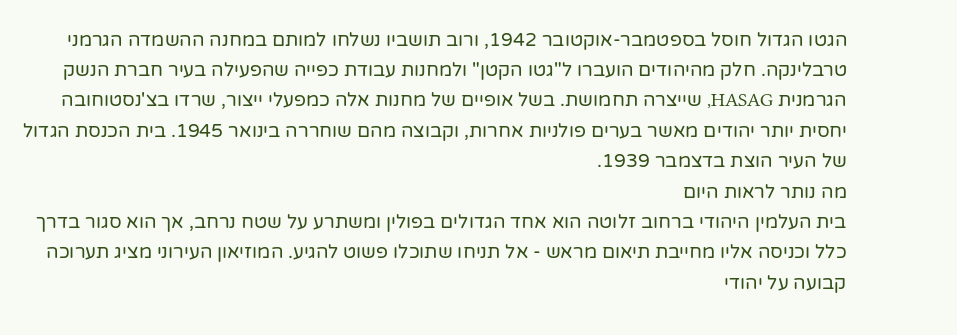הגטו הגדול חוסל בספטמבר-אוקטובר 1942, ורוב תושביו נשלחו למותם במחנה ההשמדה הגרמני טרבלינקה. חלק מהיהודים הועברו ל"גטו הקטן" ולמחנות עבודת כפייה שהפעילה בעיר חברת הנשק הגרמנית HASAG, שייצרה תחמושת. בשל אופיים של מחנות אלה כמפעלי ייצור, שרדו בצ'נסטוחובה יחסית יותר יהודים מאשר בערים פולניות אחרות, וקבוצה מהם שוחררה בינואר 1945. בית הכנסת הגדול של העיר הוצת בדצמבר 1939.
מה נותר לראות היום
בית העלמין היהודי ברחוב זלוטה הוא אחד הגדולים בפולין ומשתרע על שטח נרחב, אך הוא סגור בדרך כלל וכניסה אליו מחייבת תיאום מראש - אל תניחו שתוכלו פשוט להגיע. המוזיאון העירוני מציג תערוכה קבועה על יהודי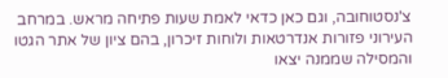צ'נסטוחובה, וגם כאן כדאי לאמת שעות פתיחה מראש. במרחב העירוני פזורות אנדרטאות ולוחות זיכרון, בהם ציון של אתר הגטו והמסילה שממנה יצאו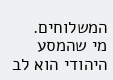המשלוחים.
מי שהמסע היהודי הוא לב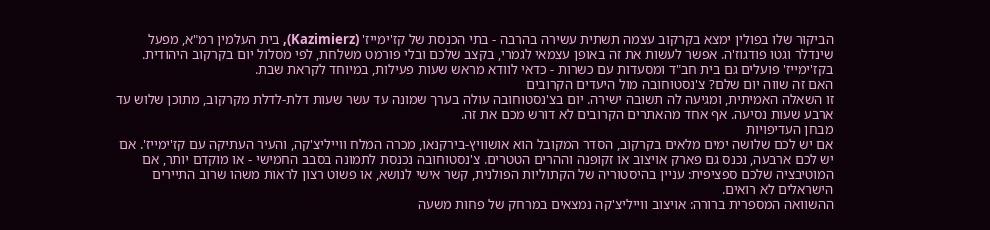הביקור שלו בפולין ימצא בקרקוב עצמה תשתית עשירה בהרבה - בתי הכנסת של קז'ימייז' (Kazimierz), בית העלמין רמ"א, מפעל שינדלר וגטו פודגוז'ה. אפשר לעשות את זה באופן עצמאי לגמרי, בקצב שלכם ובלי פורמט משלחת, לפי מסלול יום בקרקוב היהודית. בקז'ימייז' פועלים גם בית חב"ד ומסעדות עם כשרות - כדאי לוודא מראש שעות פעילות, במיוחד לקראת שבת.
האם זה שווה יום שלם? צ'נסטוחובה מול היעדים הקרובים
זו השאלה האמיתית, ומגיעה לה תשובה ישירה. יום בצ'נסטוחובה עולה בערך שמונה עד עשר שעות דלת-לדלת מקרקוב, מתוכן שלוש עד ארבע שעות נסיעה. אף אחד מהאתרים הקרובים לא דורש מכם את זה.
מבחן העדיפויות
אם יש לכם שלושה ימים מלאים בקרקוב, הסדר המקובל הוא אושוויץ-בירקנאו, מכרה המלח ווייליצ'קה, והעיר העתיקה עם קז'ימייז'. אם יש לכם ארבעה, נכנס גם פארק אויצוב או זקופנה וההרים הטטרים. צ'נסטוחובה נכנסת לתמונה בסבב החמישי - או מוקדם יותר, אם המוטיבציה שלכם ספציפית: עניין בהיסטוריה של הקתוליות הפולנית, קשר אישי לנושא, או פשוט רצון לראות משהו שרוב התיירים הישראלים לא רואים.
ההשוואה המספרית ברורה: אויצוב ווייליצ'קה נמצאים במרחק של פחות משעה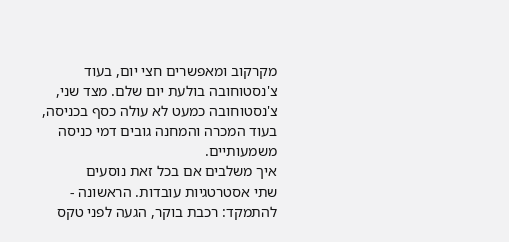מקרקוב ומאפשרים חצי יום, בעוד צ'נסטוחובה בולעת יום שלם. מצד שני, צ'נסטוחובה כמעט לא עולה כסף בכניסה, בעוד המכרה והמחנה גובים דמי כניסה משמעותיים.
איך משלבים אם בכל זאת נוסעים
שתי אסטרטגיות עובדות. הראשונה - להתמקד: רכבת בוקר, הגעה לפני טקס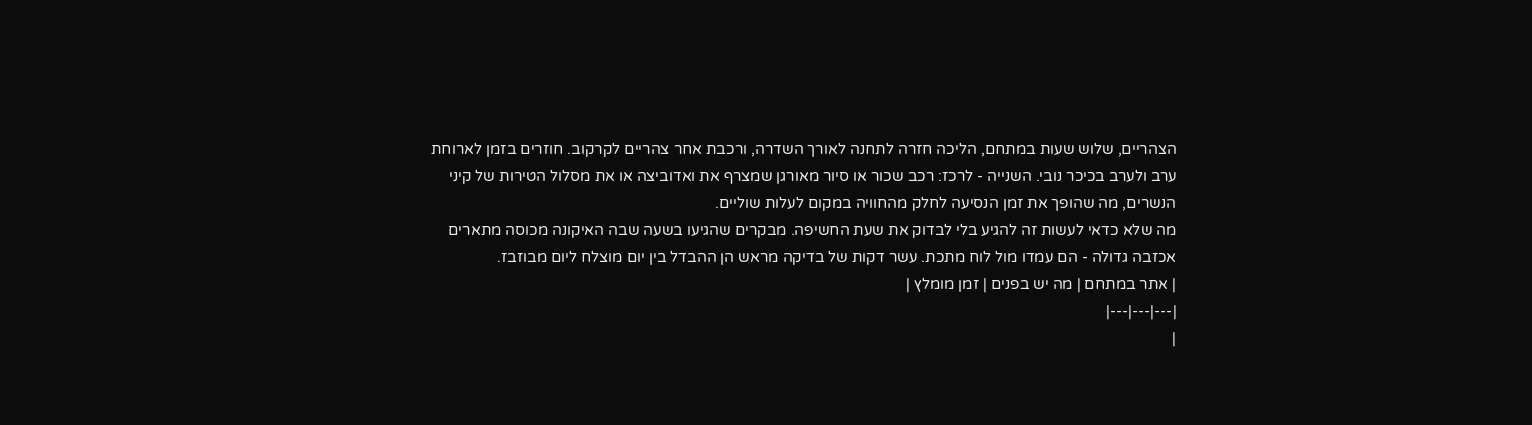הצהריים, שלוש שעות במתחם, הליכה חזרה לתחנה לאורך השדרה, ורכבת אחר צהריים לקרקוב. חוזרים בזמן לארוחת ערב ולערב בכיכר נובי. השנייה - לרכז: רכב שכור או סיור מאורגן שמצרף את ואדוביצה או את מסלול הטירות של קיני הנשרים, מה שהופך את זמן הנסיעה לחלק מהחוויה במקום לעלות שוליים.
מה שלא כדאי לעשות זה להגיע בלי לבדוק את שעת החשיפה. מבקרים שהגיעו בשעה שבה האיקונה מכוסה מתארים אכזבה גדולה - הם עמדו מול לוח מתכת. עשר דקות של בדיקה מראש הן ההבדל בין יום מוצלח ליום מבוזבז.
| אתר במתחם | מה יש בפנים | זמן מומלץ |
|---|---|---|
|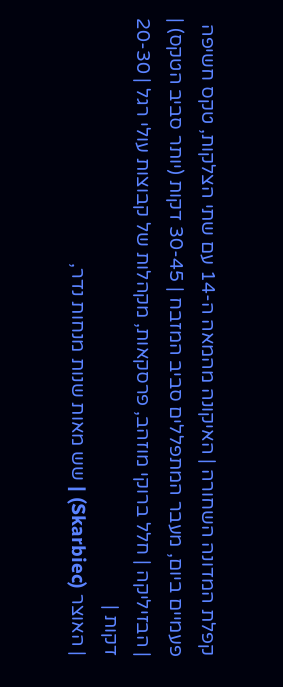קפלת המדונה השחורה | האיקונה מהמאה ה-14 עם שתי הצלקות, טקס חשיפה פעמיים ביום, מעבר המתפללים סביב המזבח | 30-45 דקות (יותר סביב הטקס) |
| הבזיליקה | חלל ברוקי מוזהב, פרסקאות, מקהלות של קבוצות עולי רגל | 20-30 דקות |
| האוצר (Skarbiec) | שש מאות שנות מנחות נדר,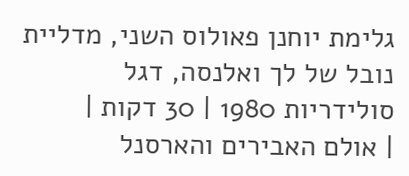גלימת יוחנן פאולוס השני, מדליית נובל של לך ואלנסה, דגל סולידריות 1980 | 30 דקות |
| אולם האבירים והארסנל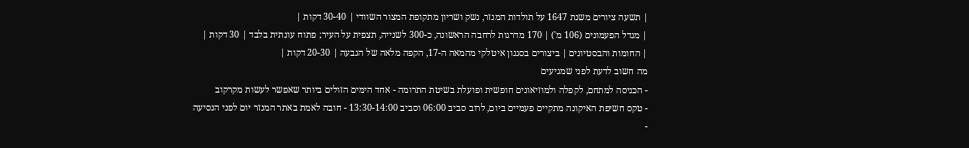| תשעה ציורים משנת 1647 על תולדות המנזר, נשק ושריון מתקופת המצור השוודי | 30-40 דקות |
| מגדל הפעמונים (106 מ') | 170 מדרגות לרחבה הראשונה, כ-300 לשנייה, תצפית על העיר; פתוח עונתית בלבד | 30 דקות |
| החומות והבסטיונים | ביצורים בסגנון איטלקי מהמאה ה-17, הקפה מלאה של הגבעה | 20-30 דקות |
מה חשוב לדעת לפני שמגיעים
- הכניסה למתחם, לקפלה ולמוזיאונים חופשית ופועלת בשיטת התרומה - אחד הימים הזולים ביותר שאפשר לעשות מקרקוב
- טקס חשיפת האיקונה מתקיים פעמיים ביום, לרוב סביב 06:00 וסביב 13:30-14:00 - חובה לאמת באתר המנזר יום לפני הנסיעה
-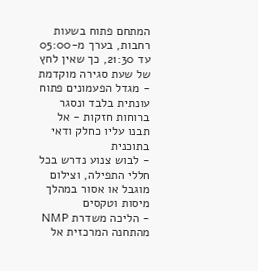המתחם פתוח בשעות רחבות, בערך מ-05:00 עד 21:30, כך שאין לחץ של שעת סגירה מוקדמת
- מגדל הפעמונים פתוח עונתית בלבד ונסגר ברוחות חזקות - אל תבנו עליו כחלק ודאי בתוכנית
- לבוש צנוע נדרש בכל חללי התפילה, וצילום מוגבל או אסור במהלך מיסות וטקסים
- הליכה משדרת NMP מהתחנה המרכזית אל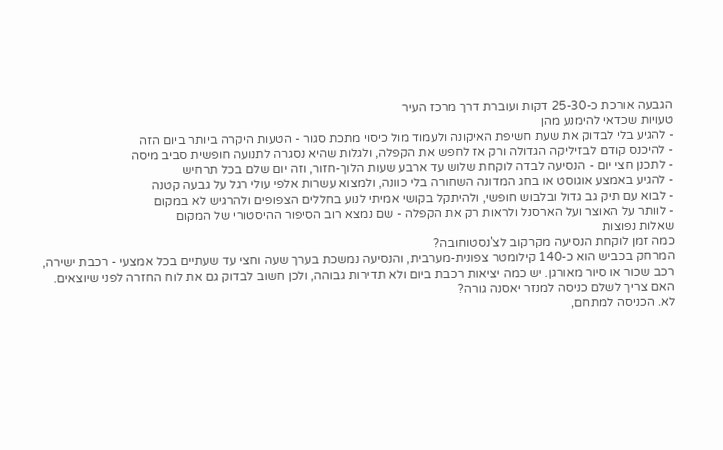הגבעה אורכת כ-25-30 דקות ועוברת דרך מרכז העיר
טעויות שכדאי להימנע מהן
- להגיע בלי לבדוק את שעת חשיפת האיקונה ולעמוד מול כיסוי מתכת סגור - הטעות היקרה ביותר ביום הזה
- להיכנס קודם לבזיליקה הגדולה ורק אז לחפש את הקפלה, ולגלות שהיא נסגרה לתנועה חופשית סביב מיסה
- לתכנן חצי יום - הנסיעה לבדה לוקחת שלוש עד ארבע שעות הלוך-חזור, וזה יום שלם בכל תרחיש
- להגיע באמצע אוגוסט או בחג המדונה השחורה בלי כוונה, ולמצוא עשרות אלפי עולי רגל על גבעה קטנה
- לבוא עם תיק גב גדול ובלבוש חופשי, ולהיתקל בקושי אמיתי לנוע בחללים הצפופים ולהרגיש לא במקום
- לוותר על האוצר ועל הארסנל ולראות רק את הקפלה - שם נמצא רוב הסיפור ההיסטורי של המקום
שאלות נפוצות
כמה זמן לוקחת הנסיעה מקרקוב לצ'נסטוחובה?
המרחק בכביש הוא כ-140 קילומטר צפונית-מערבית, והנסיעה נמשכת בערך שעה וחצי עד שעתיים בכל אמצעי - רכבת ישירה, רכב שכור או סיור מאורגן. יש כמה יציאות רכבת ביום ולא תדירות גבוהה, ולכן חשוב לבדוק גם את לוח החזרה לפני שיוצאים.
האם צריך לשלם כניסה למנזר יאסנה גורה?
לא. הכניסה למתחם,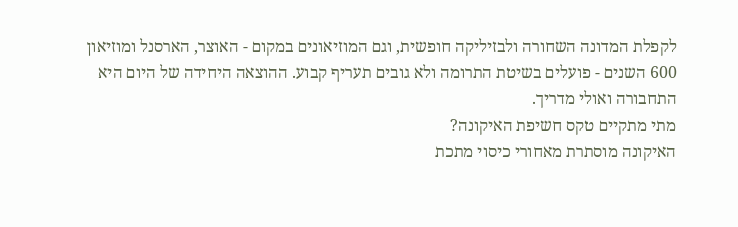לקפלת המדונה השחורה ולבזיליקה חופשית, וגם המוזיאונים במקום - האוצר, הארסנל ומוזיאון 600 השנים - פועלים בשיטת התרומה ולא גובים תעריף קבוע. ההוצאה היחידה של היום היא התחבורה ואולי מדריך.
מתי מתקיים טקס חשיפת האיקונה?
האיקונה מוסתרת מאחורי כיסוי מתכת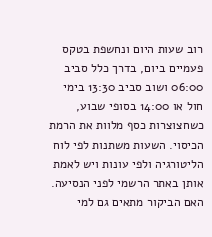רוב שעות היום ונחשפת בטקס פעמיים ביום, בדרך כלל סביב 06:00 ושוב סביב 13:30 בימי חול או 14:00 בסופי שבוע, כשחצוצרות כסף מלוות את הרמת הכיסוי. השעות משתנות לפי לוח הליטורגיה ולפי עונות ויש לאמת אותן באתר הרשמי לפני הנסיעה.
האם הביקור מתאים גם למי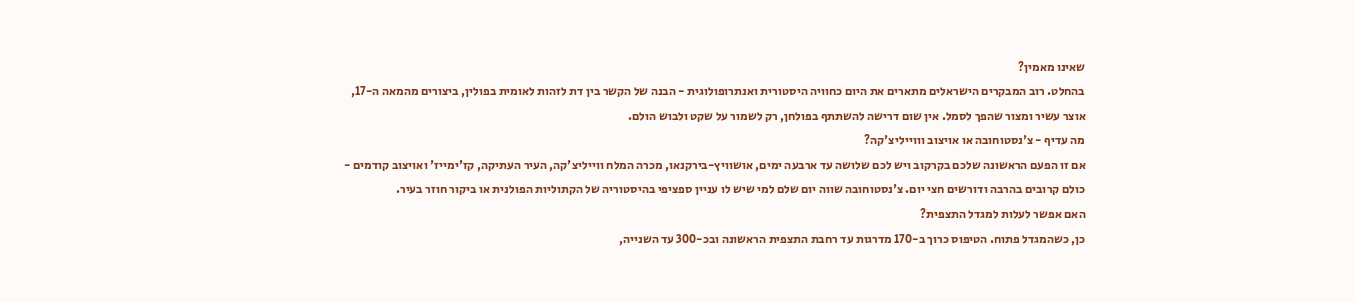שאינו מאמין?
בהחלט. רוב המבקרים הישראלים מתארים את היום כחוויה היסטורית ואנתרופולוגית - הבנה של הקשר בין דת לזהות לאומית בפולין, ביצורים מהמאה ה-17, אוצר עשיר ומצור שהפך לסמל. אין שום דרישה להשתתף בפולחן, רק לשמור על שקט ולבוש הולם.
מה עדיף - צ'נסטוחובה או אויצוב וווייליצ'קה?
אם זו הפעם הראשונה שלכם בקרקוב ויש לכם שלושה עד ארבעה ימים, אושוויץ-בירקנאו, מכרה המלח ווייליצ'קה, העיר העתיקה, קז'ימייז' ואויצוב קודמים - כולם קרובים בהרבה ודורשים חצי יום. צ'נסטוחובה שווה יום שלם למי שיש לו עניין ספציפי בהיסטוריה של הקתוליות הפולנית או ביקור חוזר בעיר.
האם אפשר לעלות למגדל התצפית?
כן, כשהמגדל פתוח. הטיפוס כרוך ב-170 מדרגות עד רחבת התצפית הראשונה ובכ-300 עד השנייה,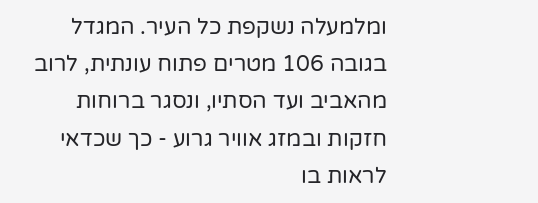ומלמעלה נשקפת כל העיר. המגדל בגובה 106 מטרים פתוח עונתית, לרוב מהאביב ועד הסתיו, ונסגר ברוחות חזקות ובמזג אוויר גרוע - כך שכדאי לראות בו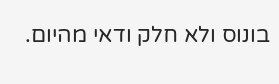בונוס ולא חלק ודאי מהיום.